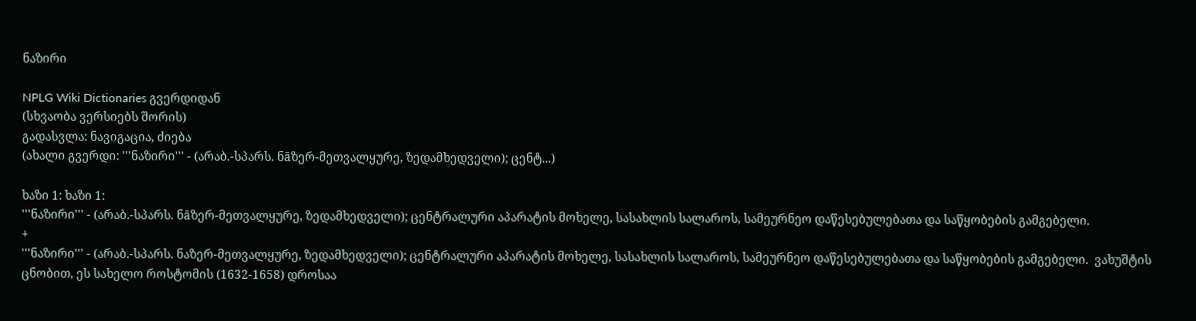ნაზირი

NPLG Wiki Dictionaries გვერდიდან
(სხვაობა ვერსიებს შორის)
გადასვლა: ნავიგაცია, ძიება
(ახალი გვერდი: '''ნაზირი''' - (არაბ.-სპარს. ნāზერ-მეთვალყურე, ზედამხედველი); ცენტ...)

ხაზი 1: ხაზი 1:
'''ნაზირი''' - (არაბ.-სპარს. ნāზერ-მეთვალყურე, ზედამხედველი); ცენტრალური აპარატის მოხელე, სასახლის სალაროს, სამეურნეო დაწესებულებათა და საწყობების გამგებელი.
+
'''ნაზირი''' - (არაბ.-სპარს. ნაზერ-მეთვალყურე, ზედამხედველი); ცენტრალური აპარატის მოხელე, სასახლის სალაროს, სამეურნეო დაწესებულებათა და საწყობების გამგებელი.  ვახუშტის ცნობით, ეს სახელო როსტომის (1632-1658) დროსაა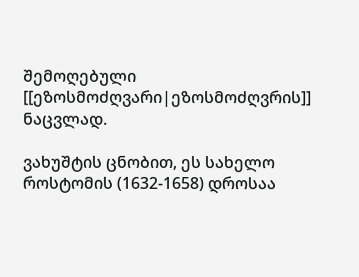შემოღებული [[ეზოსმოძღვარი|ეზოსმოძღვრის]] ნაცვლად.

ვახუშტის ცნობით, ეს სახელო როსტომის (1632-1658) დროსაა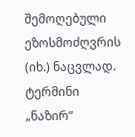შემოღებული ეზოსმოძღვრის (იხ.) ნაცვლად. ტერმინი „ნაზირ“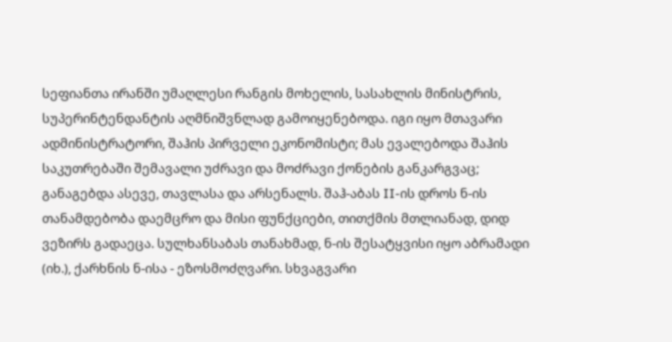სეფიანთა ირანში უმაღლესი რანგის მოხელის, სასახლის მინისტრის, სუპერინტენდანტის აღმნიშვნლად გამოიყენებოდა. იგი იყო მთავარი ადმინისტრატორი, შაჰის პირველი ეკონომისტი; მას ევალებოდა შაჰის საკუთრებაში შემავალი უძრავი და მოძრავი ქონების განკარგვაც; განაგებდა ასევე, თავლასა და არსენალს. შაჰ-აბას II-ის დროს ნ-ის თანამდებობა დაემცრო და მისი ფუნქციები, თითქმის მთლიანად, დიდ ვეზირს გადაეცა. სულხანსაბას თანახმად, ნ-ის შესატყვისი იყო აბრამადი (იხ.), ქარხნის ნ-ისა - ეზოსმოძღვარი. სხვაგვარი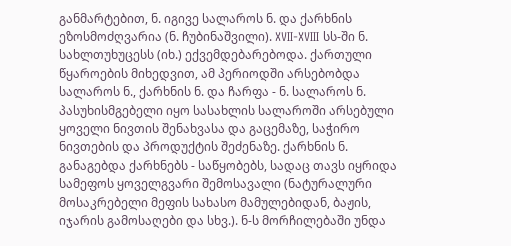განმარტებით, ნ. იგივე სალაროს ნ. და ქარხნის ეზოსმოძღვარია (ნ. ჩუბინაშვილი). XVII-XVIII სს-ში ნ. სახლთუხუცესს (იხ.) ექვემდებარებოდა. ქართული წყაროების მიხედვით, ამ პერიოდში არსებობდა სალაროს ნ., ქარხნის ნ. და ჩარფა - ნ. სალაროს ნ. პასუხისმგებელი იყო სასახლის სალაროში არსებული ყოველი ნივთის შენახვასა და გაცემაზე, საჭირო ნივთების და პროდუქტის შეძენაზე. ქარხნის ნ. განაგებდა ქარხნებს - საწყობებს, სადაც თავს იყრიდა სამეფოს ყოველგვარი შემოსავალი (ნატურალური მოსაკრებელი მეფის სახასო მამულებიდან, ბაჟის, იჯარის გამოსაღები და სხვ.). ნ-ს მორჩილებაში უნდა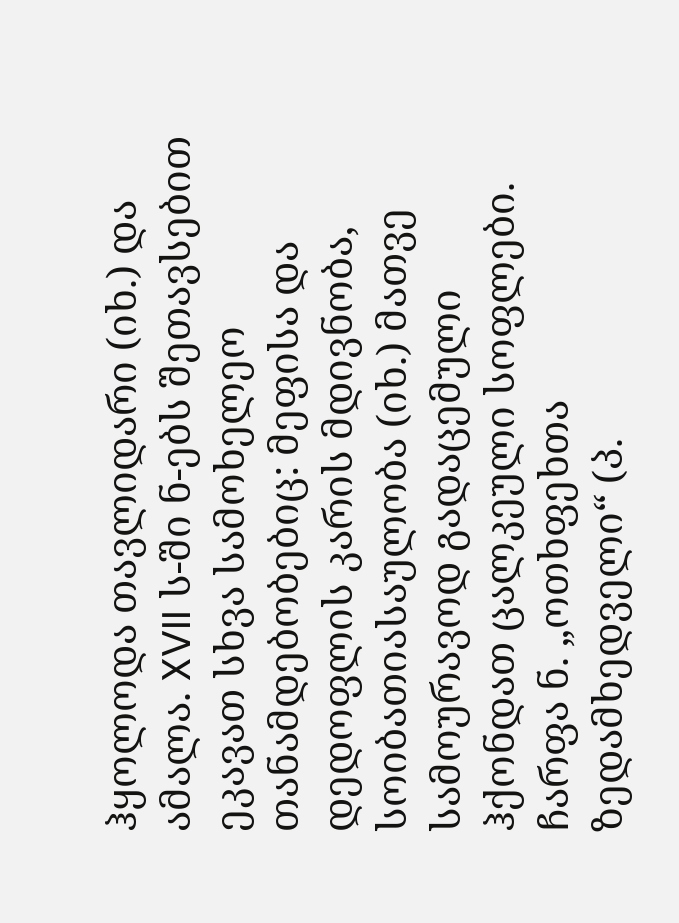ჰყოლოდა თავლიდარი (იხ.) და ამალა. XVII ს-ში ნ-ებს შეთავსებით ეკავათ სხვა სამოხელეო თანამდებობებიც: მეფისა და დედოფლის კარის მდივნობა, სოიბათიასაულობა (იხ.) მათვე სამოურავოდ გადაცემული ჰქონდათ ცალკეული სოფლები. ჩარფა ნ. „ოთხფეხთა ზედამხედველი“ (პ.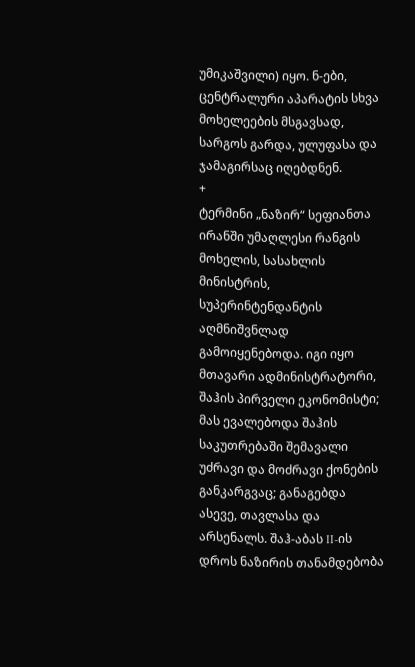უმიკაშვილი) იყო. ნ-ები, ცენტრალური აპარატის სხვა მოხელეების მსგავსად, სარგოს გარდა, ულუფასა და ჯამაგირსაც იღებდნენ.
+
ტერმინი „ნაზირ“ სეფიანთა ირანში უმაღლესი რანგის მოხელის, სასახლის მინისტრის, სუპერინტენდანტის აღმნიშვნლად გამოიყენებოდა. იგი იყო მთავარი ადმინისტრატორი, შაჰის პირველი ეკონომისტი; მას ევალებოდა შაჰის საკუთრებაში შემავალი უძრავი და მოძრავი ქონების განკარგვაც; განაგებდა ასევე, თავლასა და არსენალს. შაჰ-აბას II-ის დროს ნაზირის თანამდებობა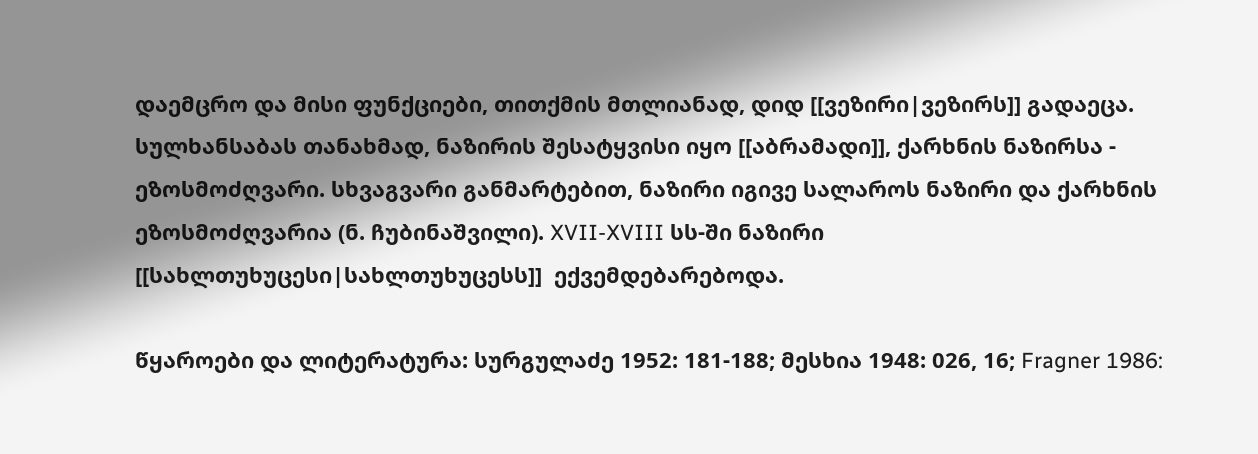დაემცრო და მისი ფუნქციები, თითქმის მთლიანად, დიდ [[ვეზირი|ვეზირს]] გადაეცა. სულხანსაბას თანახმად, ნაზირის შესატყვისი იყო [[აბრამადი]], ქარხნის ნაზირსა - ეზოსმოძღვარი. სხვაგვარი განმარტებით, ნაზირი იგივე სალაროს ნაზირი და ქარხნის ეზოსმოძღვარია (ნ. ჩუბინაშვილი). XVII-XVIII სს-ში ნაზირი [[სახლთუხუცესი|სახლთუხუცესს]]  ექვემდებარებოდა.

წყაროები და ლიტერატურა: სურგულაძე 1952: 181-188; მესხია 1948: 026, 16; Fragner 1986: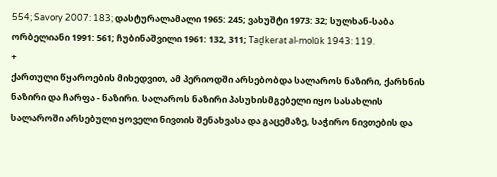554; Savory 2007: 183; დასტურალამალი 1965: 245; ვახუშტი 1973: 32; სულხან-საბა ორბელიანი 1991: 561; ჩუბინაშვილი 1961: 132, 311; Taḏkerat al-molūk 1943: 119.
+
ქართული წყაროების მიხედვით, ამ პერიოდში არსებობდა სალაროს ნაზირი, ქარხნის ნაზირი და ჩარფა - ნაზირი. სალაროს ნაზირი პასუხისმგებელი იყო სასახლის სალაროში არსებული ყოველი ნივთის შენახვასა და გაცემაზე, საჭირო ნივთების და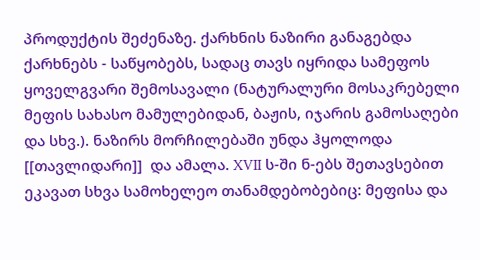პროდუქტის შეძენაზე. ქარხნის ნაზირი განაგებდა ქარხნებს - საწყობებს, სადაც თავს იყრიდა სამეფოს ყოველგვარი შემოსავალი (ნატურალური მოსაკრებელი მეფის სახასო მამულებიდან, ბაჟის, იჯარის გამოსაღები და სხვ.). ნაზირს მორჩილებაში უნდა ჰყოლოდა [[თავლიდარი]]  და ამალა. XVII ს-ში ნ-ებს შეთავსებით ეკავათ სხვა სამოხელეო თანამდებობებიც: მეფისა და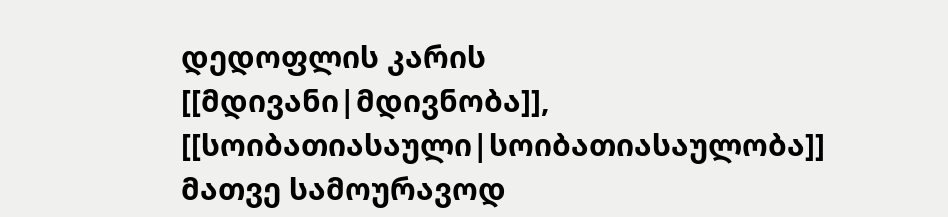დედოფლის კარის [[მდივანი|მდივნობა]], [[სოიბათიასაული|სოიბათიასაულობა]] მათვე სამოურავოდ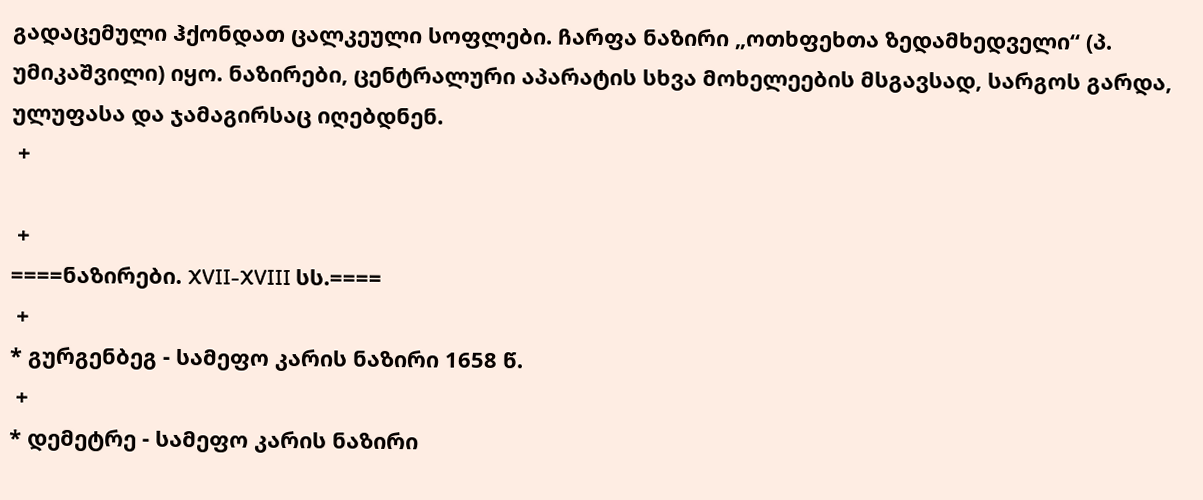გადაცემული ჰქონდათ ცალკეული სოფლები. ჩარფა ნაზირი „ოთხფეხთა ზედამხედველი“ (პ. უმიკაშვილი) იყო. ნაზირები, ცენტრალური აპარატის სხვა მოხელეების მსგავსად, სარგოს გარდა, ულუფასა და ჯამაგირსაც იღებდნენ.
 +

 +
====ნაზირები. XVII-XVIII სს.====
 +
* გურგენბეგ - სამეფო კარის ნაზირი 1658 წ.
 +
* დემეტრე - სამეფო კარის ნაზირი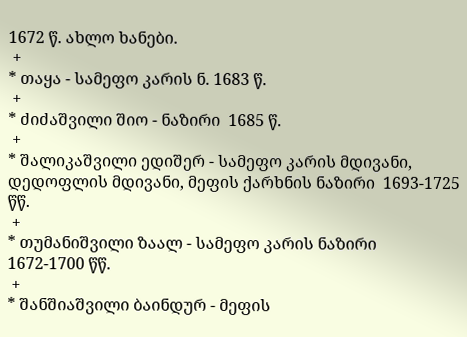1672 წ. ახლო ხანები.
 +
* თაყა - სამეფო კარის ნ. 1683 წ.
 +
* ძიძაშვილი შიო - ნაზირი  1685 წ.
 +
* შალიკაშვილი ედიშერ - სამეფო კარის მდივანი, დედოფლის მდივანი, მეფის ქარხნის ნაზირი  1693-1725 წწ.
 +
* თუმანიშვილი ზაალ - სამეფო კარის ნაზირი  1672-1700 წწ.
 +
* შანშიაშვილი ბაინდურ - მეფის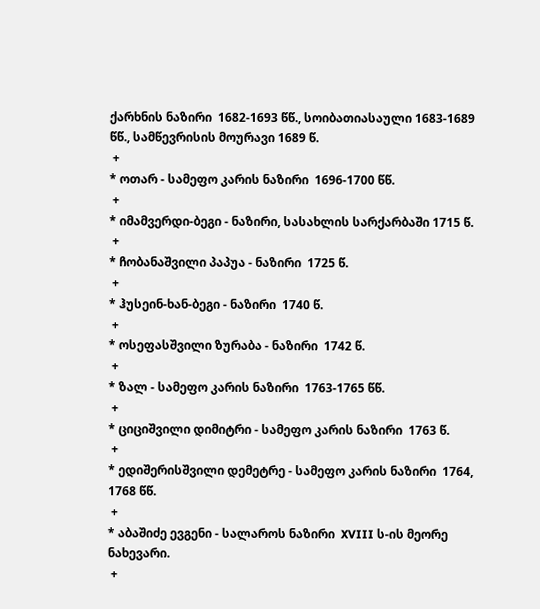ქარხნის ნაზირი  1682-1693 წწ., სოიბათიასაული 1683-1689 წწ., სამწევრისის მოურავი 1689 წ.
 +
* ოთარ - სამეფო კარის ნაზირი  1696-1700 წწ.
 +
* იმამვერდი-ბეგი - ნაზირი, სასახლის სარქარბაში 1715 წ.
 +
* ჩობანაშვილი პაპუა - ნაზირი  1725 წ.
 +
* ჰუსეინ-ხან-ბეგი - ნაზირი  1740 წ.
 +
* ოსეფასშვილი ზურაბა - ნაზირი  1742 წ.
 +
* ზალ - სამეფო კარის ნაზირი  1763-1765 წწ.
 +
* ციციშვილი დიმიტრი - სამეფო კარის ნაზირი  1763 წ.
 +
* ედიშერისშვილი დემეტრე - სამეფო კარის ნაზირი  1764, 1768 წწ.
 +
* აბაშიძე ევგენი - სალაროს ნაზირი  XVIII ს-ის მეორე ნახევარი.
 +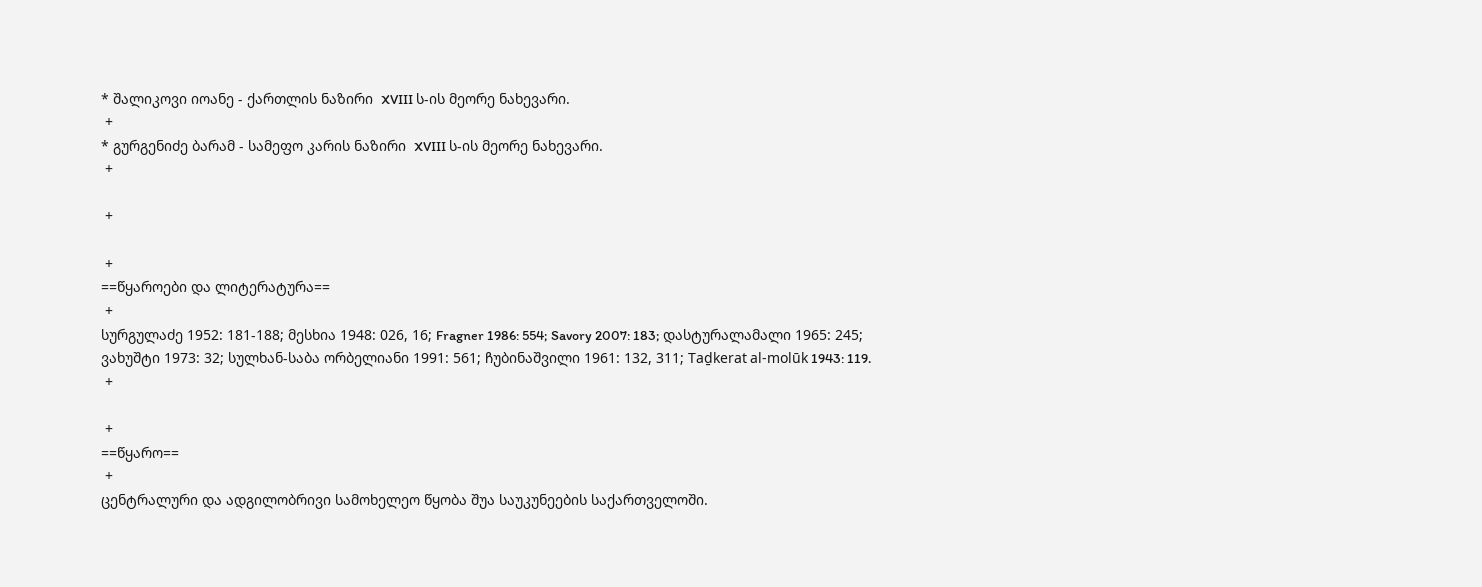* შალიკოვი იოანე - ქართლის ნაზირი  XVIII ს-ის მეორე ნახევარი.
 +
* გურგენიძე ბარამ - სამეფო კარის ნაზირი  XVIII ს-ის მეორე ნახევარი.
 +

 +

 +
==წყაროები და ლიტერატურა==
 +
სურგულაძე 1952: 181-188; მესხია 1948: 026, 16; Fragner 1986: 554; Savory 2007: 183; დასტურალამალი 1965: 245; ვახუშტი 1973: 32; სულხან-საბა ორბელიანი 1991: 561; ჩუბინაშვილი 1961: 132, 311; Taḏkerat al-molūk 1943: 119.
 +

 +
==წყარო==
 +
ცენტრალური და ადგილობრივი სამოხელეო წყობა შუა საუკუნეების საქართველოში.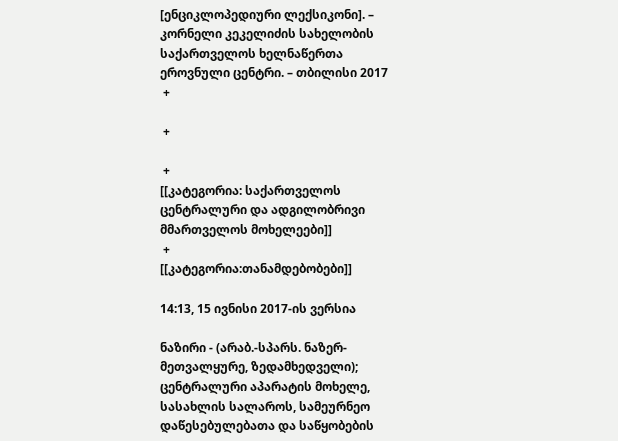[ენციკლოპედიური ლექსიკონი]. – კორნელი კეკელიძის სახელობის საქართველოს ხელნაწერთა ეროვნული ცენტრი. – თბილისი 2017
 +

 +

 +
[[კატეგორია: საქართველოს ცენტრალური და ადგილობრივი მმართველოს მოხელეები]]
 +
[[კატეგორია:თანამდებობები]]

14:13, 15 ივნისი 2017-ის ვერსია

ნაზირი - (არაბ.-სპარს. ნაზერ-მეთვალყურე, ზედამხედველი); ცენტრალური აპარატის მოხელე, სასახლის სალაროს, სამეურნეო დაწესებულებათა და საწყობების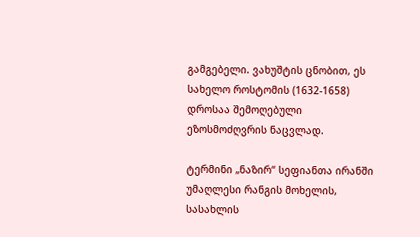გამგებელი. ვახუშტის ცნობით, ეს სახელო როსტომის (1632-1658) დროსაა შემოღებული ეზოსმოძღვრის ნაცვლად.

ტერმინი „ნაზირ“ სეფიანთა ირანში უმაღლესი რანგის მოხელის, სასახლის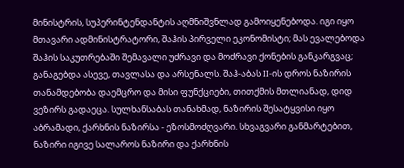მინისტრის, სუპერინტენდანტის აღმნიშვნლად გამოიყენებოდა. იგი იყო მთავარი ადმინისტრატორი, შაჰის პირველი ეკონომისტი; მას ევალებოდა შაჰის საკუთრებაში შემავალი უძრავი და მოძრავი ქონების განკარგვაც; განაგებდა ასევე, თავლასა და არსენალს. შაჰ-აბას II-ის დროს ნაზირის თანამდებობა დაემცრო და მისი ფუნქციები, თითქმის მთლიანად, დიდ ვეზირს გადაეცა. სულხანსაბას თანახმად, ნაზირის შესატყვისი იყო აბრამადი, ქარხნის ნაზირსა - ეზოსმოძღვარი. სხვაგვარი განმარტებით, ნაზირი იგივე სალაროს ნაზირი და ქარხნის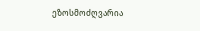ეზოსმოძღვარია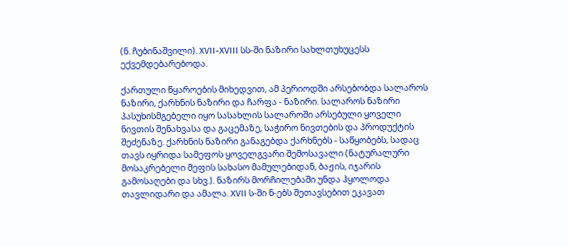(ნ. ჩუბინაშვილი). XVII-XVIII სს-ში ნაზირი სახლთუხუცესს ექვემდებარებოდა.

ქართული წყაროების მიხედვით, ამ პერიოდში არსებობდა სალაროს ნაზირი, ქარხნის ნაზირი და ჩარფა - ნაზირი. სალაროს ნაზირი პასუხისმგებელი იყო სასახლის სალაროში არსებული ყოველი ნივთის შენახვასა და გაცემაზე, საჭირო ნივთების და პროდუქტის შეძენაზე. ქარხნის ნაზირი განაგებდა ქარხნებს - საწყობებს, სადაც თავს იყრიდა სამეფოს ყოველგვარი შემოსავალი (ნატურალური მოსაკრებელი მეფის სახასო მამულებიდან, ბაჟის, იჯარის გამოსაღები და სხვ.). ნაზირს მორჩილებაში უნდა ჰყოლოდა თავლიდარი და ამალა. XVII ს-ში ნ-ებს შეთავსებით ეკავათ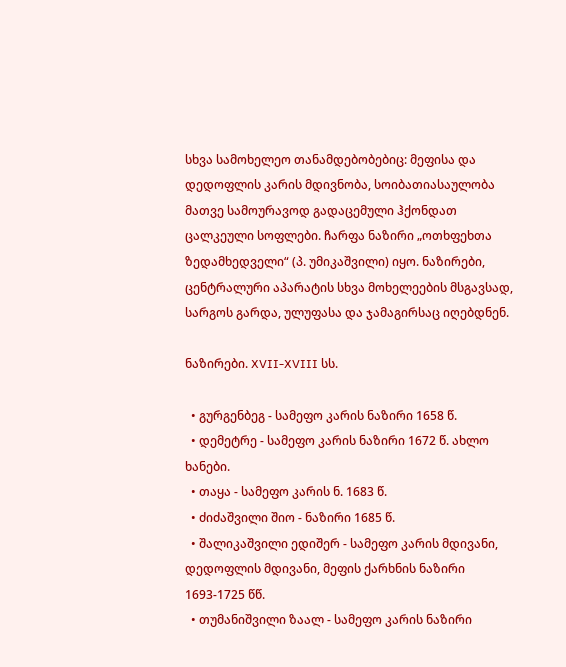სხვა სამოხელეო თანამდებობებიც: მეფისა და დედოფლის კარის მდივნობა, სოიბათიასაულობა მათვე სამოურავოდ გადაცემული ჰქონდათ ცალკეული სოფლები. ჩარფა ნაზირი „ოთხფეხთა ზედამხედველი“ (პ. უმიკაშვილი) იყო. ნაზირები, ცენტრალური აპარატის სხვა მოხელეების მსგავსად, სარგოს გარდა, ულუფასა და ჯამაგირსაც იღებდნენ.

ნაზირები. XVII-XVIII სს.

  • გურგენბეგ - სამეფო კარის ნაზირი 1658 წ.
  • დემეტრე - სამეფო კარის ნაზირი 1672 წ. ახლო ხანები.
  • თაყა - სამეფო კარის ნ. 1683 წ.
  • ძიძაშვილი შიო - ნაზირი 1685 წ.
  • შალიკაშვილი ედიშერ - სამეფო კარის მდივანი, დედოფლის მდივანი, მეფის ქარხნის ნაზირი 1693-1725 წწ.
  • თუმანიშვილი ზაალ - სამეფო კარის ნაზირი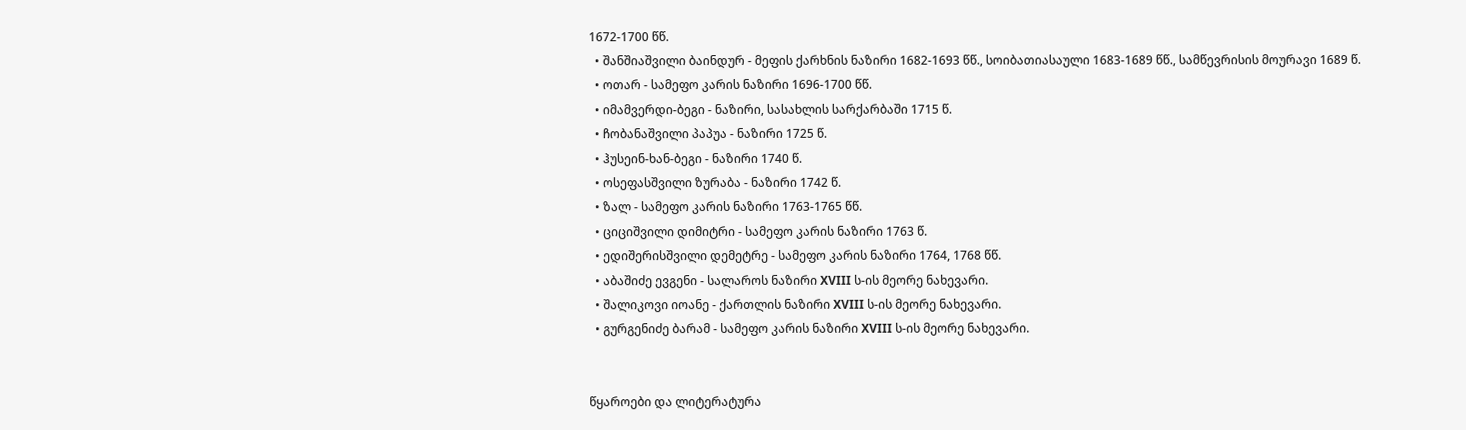1672-1700 წწ.
  • შანშიაშვილი ბაინდურ - მეფის ქარხნის ნაზირი 1682-1693 წწ., სოიბათიასაული 1683-1689 წწ., სამწევრისის მოურავი 1689 წ.
  • ოთარ - სამეფო კარის ნაზირი 1696-1700 წწ.
  • იმამვერდი-ბეგი - ნაზირი, სასახლის სარქარბაში 1715 წ.
  • ჩობანაშვილი პაპუა - ნაზირი 1725 წ.
  • ჰუსეინ-ხან-ბეგი - ნაზირი 1740 წ.
  • ოსეფასშვილი ზურაბა - ნაზირი 1742 წ.
  • ზალ - სამეფო კარის ნაზირი 1763-1765 წწ.
  • ციციშვილი დიმიტრი - სამეფო კარის ნაზირი 1763 წ.
  • ედიშერისშვილი დემეტრე - სამეფო კარის ნაზირი 1764, 1768 წწ.
  • აბაშიძე ევგენი - სალაროს ნაზირი XVIII ს-ის მეორე ნახევარი.
  • შალიკოვი იოანე - ქართლის ნაზირი XVIII ს-ის მეორე ნახევარი.
  • გურგენიძე ბარამ - სამეფო კარის ნაზირი XVIII ს-ის მეორე ნახევარი.


წყაროები და ლიტერატურა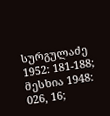სურგულაძე 1952: 181-188; მესხია 1948: 026, 16;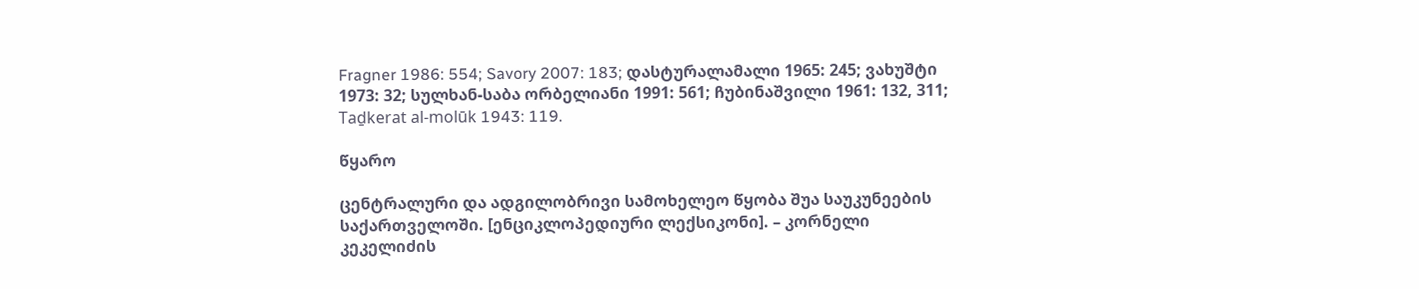Fragner 1986: 554; Savory 2007: 183; დასტურალამალი 1965: 245; ვახუშტი 1973: 32; სულხან-საბა ორბელიანი 1991: 561; ჩუბინაშვილი 1961: 132, 311; Taḏkerat al-molūk 1943: 119.

წყარო

ცენტრალური და ადგილობრივი სამოხელეო წყობა შუა საუკუნეების საქართველოში. [ენციკლოპედიური ლექსიკონი]. – კორნელი კეკელიძის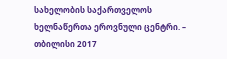სახელობის საქართველოს ხელნაწერთა ეროვნული ცენტრი. – თბილისი 2017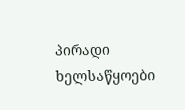პირადი ხელსაწყოები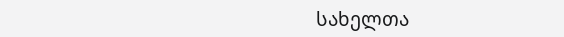სახელთა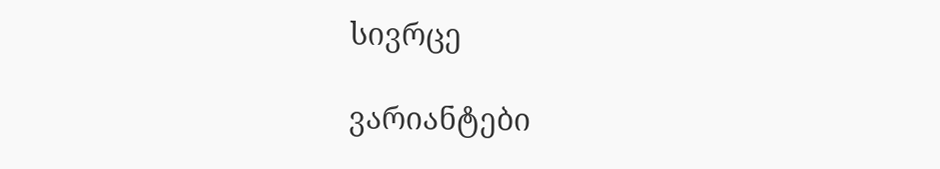სივრცე

ვარიანტები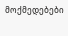მოქმედებები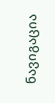ნავიგაცია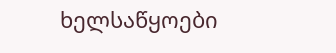ხელსაწყოები